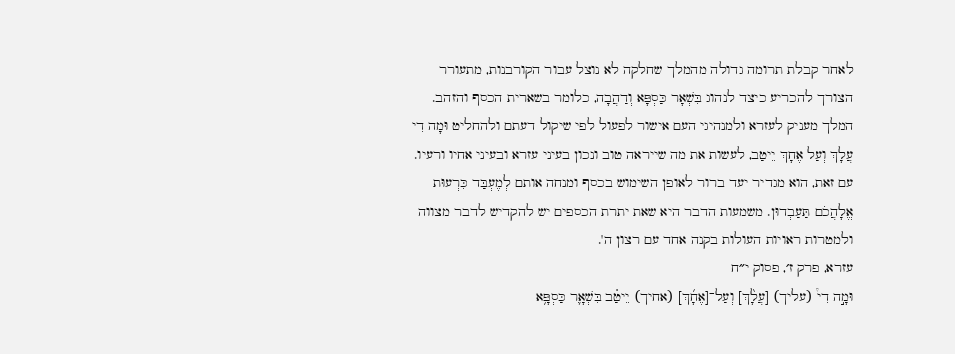לאחר קבלת תרומה גדולה מהמלך שחלקה לא נוצל עבור הקורבנות, מתעורר הצורך להכריע כיצד לנהוג בִּשְׁאָר כַּסְפָּא וְדַהֲבָה, כלומר בשארית הכסף והזהב. המלך מעניק לעזרא ולמנהיגי העם אישור לפעול לפי שיקול דעתם ולהחליט וּמָה דִי עֲלָךְ וְעַל אֶחָךְ יֵיטַב, לעשות את מה שייראה טוב ונכון בעיני עזרא ובעיני אחיו ורעיו. עם זאת, הוא מגדיר יעד ברור לאופן השימוש בכסף ומנחה אותם לְמֶעְבַּד כִּרְעוּת אֱלָהֲכֹם תַּעַבְדוּן. משמעות הדבר היא שאת יתרת הכספים יש להקדיש לדבר מצווה ולמטרות ראויות העולות בקנה אחד עם רצון ה'.
עזרא, פרק ז׳, פסוק י״ח
וּמָ֣ה דִי֩ (עליך) [עֲלָ֨ךְ] וְעַל־[אֶחָ֜ךְ] (אחיך) יֵיטַ֗ב בִּשְׁאָ֛ר כַּסְפָּ֥א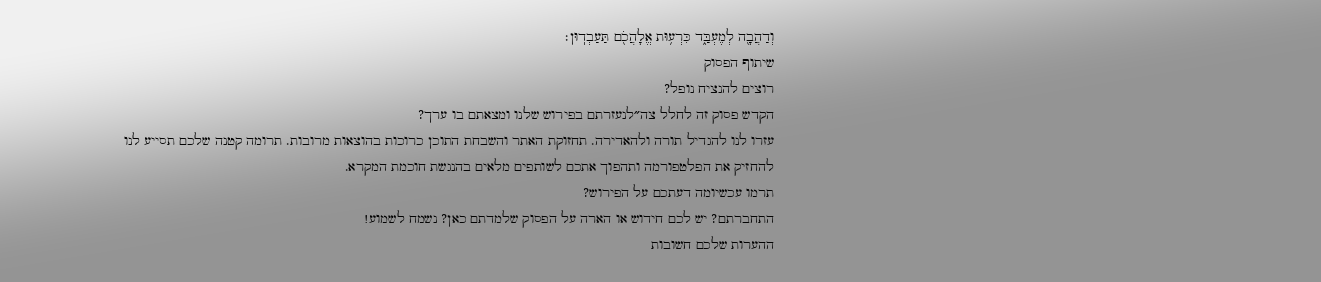וְדַהֲבָ֖ה לְמֶעְבַּ֑ד כִּרְע֥וּת אֱלָהֲכֹ֖ם תַּעַבְדֽוּן׃
שיתוף הפסוק
רוצים להנציח נופל?
הקדש פסוק זה לחלל צה״לנעזרתם בפירוש שלנו ומצאתם בו ערך?
עזרו לנו להגדיל תורה ולהאדירה. תחזוקת האתר והשבחת התוכן כרוכות בהוצאות מרובות. תרומה קטנה שלכם תסייע לנו להחזיק את הפלטפורמה ותהפוך אתכם לשותפים מלאים בהנגשת חוכמת המקרא.
תרמו עכשיומה דעתכם על הפירוש?
התחברתם? יש לכם חידוש או הארה על הפסוק שלמדתם כאן? נשמח לשמוע!
ההערות שלכם חשובות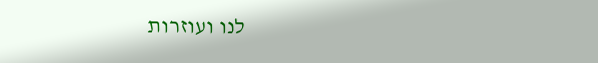לנו ועוזרות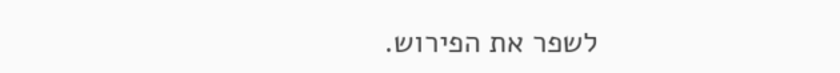לשפר את הפירוש.